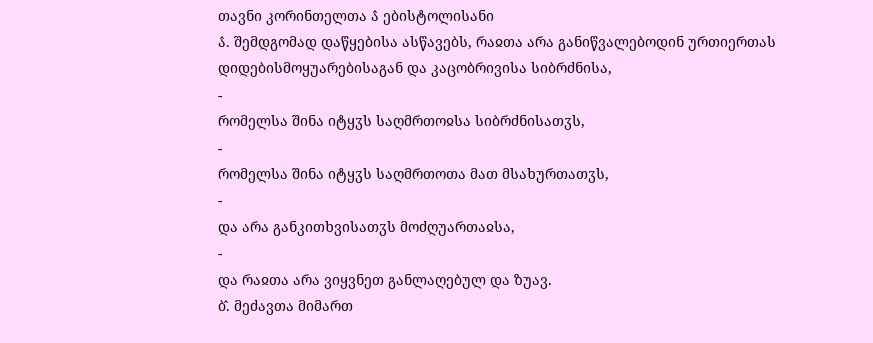თავნი კორინთელთა ა̂ ებისტოლისანი
ა̂. შემდგომად დაწყებისა ასწავებს, რაჲთა არა განიწვალებოდინ ურთიერთას დიდებისმოყუარებისაგან და კაცობრივისა სიბრძნისა,
-
რომელსა შინა იტყჳს საღმრთოჲსა სიბრძნისათჳს,
-
რომელსა შინა იტყჳს საღმრთოთა მათ მსახურთათჳს,
-
და არა განკითხვისათჳს მოძღუართაჲსა,
-
და რაჲთა არა ვიყვნეთ განლაღებულ და ზუავ.
ბ̂. მეძავთა მიმართ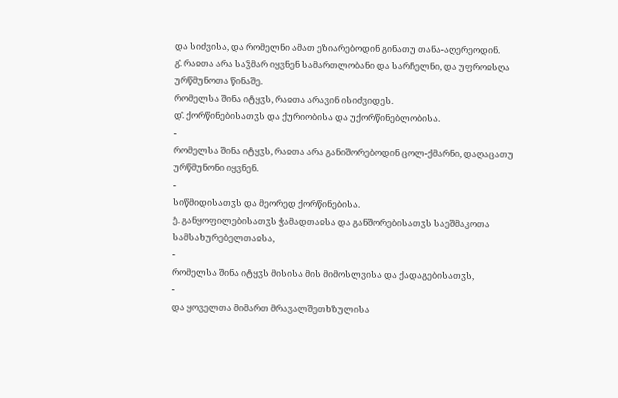და სიძვისა, და რომელნი ამათ ეზიარებოდინ გინათუ თანა-აღერეოდინ.
გ̂. რაჲთა არა საჴმარ იყვნენ სამართლობანი და სარჩელნი, და უფროჲსღა ურწმუნოთა წინაშე.
რომელსა შინა იტყჳს, რაჲთა არავინ ისიძვიდეს.
დ̂. ქორწინებისათჳს და ქურიობისა და უქორწინებლობისა.
-
რომელსა შინა იტყჳს, რაჲთა არა განიშორებოდინ ცოლ-ქმარნი, დაღაცათუ ურწმუნონი იყვნენ.
-
სიწმიდისათჳს და მეორედ ქორწინებისა.
ე̂. განყოფილებისათჳს ჭამადთაჲსა და განშორებისათჳს საეშმაკოთა სამსახურებელთაჲსა,
-
რომელსა შინა იტყჳს მისისა მის მიმოსლვისა და ქადაგებისათჳს,
-
და ყოველთა მიმართ მრავალშეთხზულისა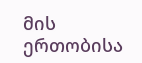მის ერთობისა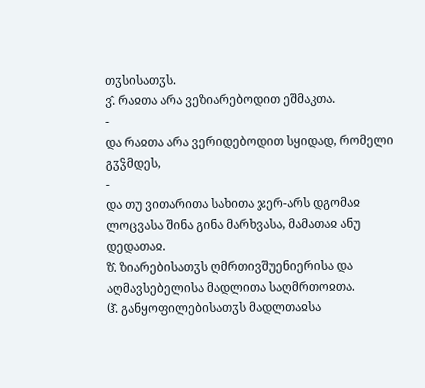თჳსისათჳს.
ვ̂. რაჲთა არა ვეზიარებოდით ეშმაკთა.
-
და რაჲთა არა ვერიდებოდით სყიდად, რომელი გჳჴმდეს,
-
და თუ ვითარითა სახითა ჯერ-არს დგომაჲ ლოცვასა შინა გინა მარხვასა, მამათაჲ ანუ დედათაჲ.
ზ̂. ზიარებისათჳს ღმრთივშუენიერისა და აღმავსებელისა მადლითა საღმრთოჲთა.
ჱ̂. განყოფილებისათჳს მადლთაჲსა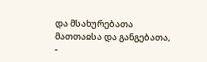და მსახურებათა მათთაჲსა და განგებათა,
-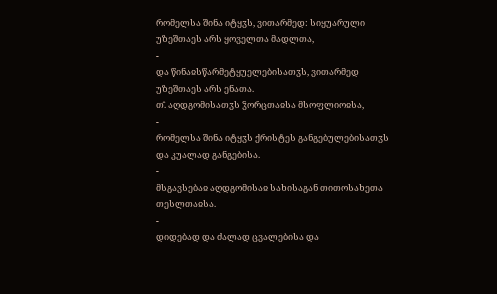რომელსა შინა იტყჳს, ვითარმედ: სიყუარული უზეშთაეს არს ყოველთა მადლთა,
-
და წინაჲსწარმეტყუელებისათჳს, ვითარმედ უზეშთაეს არს ენათა.
თ̂. აღდგომისათჳს ჴორცთაჲსა მსოფლიოჲსა,
-
რომელსა შინა იტყჳს ქრისტეს განგებულებისათჳს და კუალად განგებისა.
-
მსგავსებაჲ აღდგომისაჲ სახისაგან თითოსახეთა თესლთაჲსა.
-
დიდებად და ძალად ცვალებისა და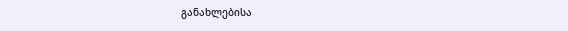განახლებისა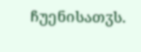ჩუენისათჳს.